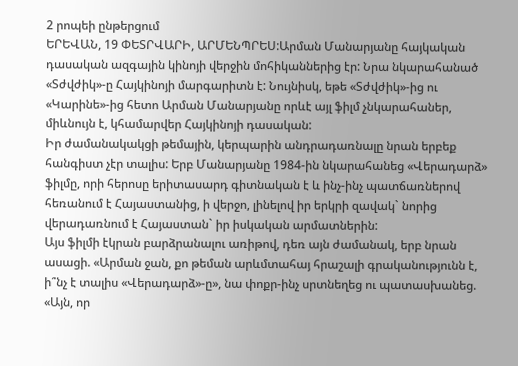2 րոպեի ընթերցում
ԵՐԵՎԱՆ, 19 ՓԵՏՐՎԱՐԻ, ԱՐՄԵՆՊՐԵՍ:Արման Մանարյանը հայկական դասական ազգային կինոյի վերջին մոհիկաններից էր: Նրա նկարահանած «Տժվժիկ»-ը Հայկինոյի մարգարիտն է: Նույնիսկ, եթե «Տժվժիկ»-ից ու «Կարինե»-ից հետո Արման Մանարյանը որևէ այլ ֆիլմ չնկարահաներ, միևնույն է, կհամարվեր Հայկինոյի դասական:
Իր ժամանակակցի թեմային, կերպարին անդրադառնալը նրան երբեք հանգիստ չէր տալիս: Երբ Մանարյանը 1984-ին նկարահանեց «Վերադարձ» ֆիլմը, որի հերոսը երիտասարդ գիտնական է և ինչ-ինչ պատճառներով հեռանում է Հայաստանից, ի վերջո, լինելով իր երկրի զավակ` նորից վերադառնում է Հայաստան` իր իսկական արմատներին:
Այս ֆիլմի էկրան բարձրանալու առիթով, դեռ այն ժամանակ, երբ նրան ասացի. «Արման ջան, քո թեման արևմտահայ հրաշալի գրականությունն է, ի՞նչ է տալիս «Վերադարձ»-ը», նա փոքր-ինչ սրտնեղեց ու պատասխանեց. «Այն, որ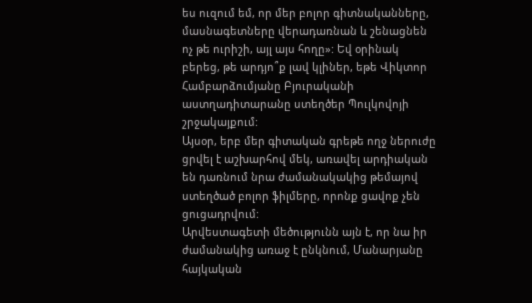ես ուզում եմ, որ մեր բոլոր գիտնականները, մասնագետները վերադառնան և շենացնեն ոչ թե ուրիշի, այլ այս հողը»: Եվ օրինակ բերեց, թե արդյո՞ք լավ կլիներ, եթե Վիկտոր Համբարձումյանը Բյուրականի աստղադիտարանը ստեղծեր Պուլկովոյի շրջակայքում:
Այսօր, երբ մեր գիտական գրեթե ողջ ներուժը ցրվել է աշխարհով մեկ, առավել արդիական են դառնում նրա ժամանակակից թեմայով ստեղծած բոլոր ֆիլմերը, որոնք ցավոք չեն ցուցադրվում:
Արվեստագետի մեծությունն այն է, որ նա իր ժամանակից առաջ է ընկնում, Մանարյանը հայկական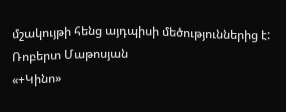մշակույթի հենց այդպիսի մեծություններից է:
Ռոբերտ Մաթոսյան
«+Կինո»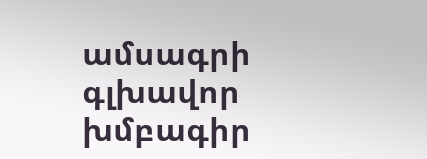ամսագրի գլխավոր խմբագիր